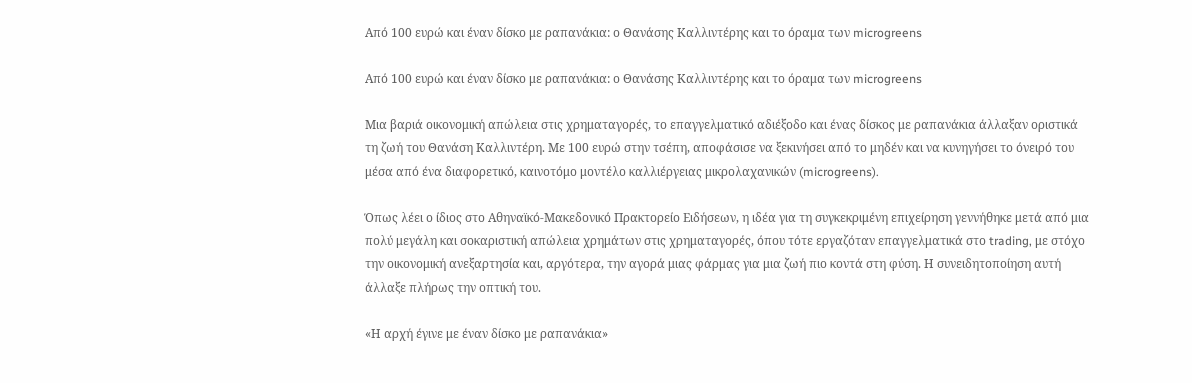Από 100 ευρώ και έναν δίσκο με ραπανάκια: ο Θανάσης Καλλιντέρης και το όραμα των microgreens

Από 100 ευρώ και έναν δίσκο με ραπανάκια: ο Θανάσης Καλλιντέρης και το όραμα των microgreens

Μια βαριά οικονομική απώλεια στις χρηματαγορές, το επαγγελματικό αδιέξοδο και ένας δίσκος με ραπανάκια άλλαξαν οριστικά τη ζωή του Θανάση Καλλιντέρη. Με 100 ευρώ στην τσέπη, αποφάσισε να ξεκινήσει από το μηδέν και να κυνηγήσει το όνειρό του μέσα από ένα διαφορετικό, καινοτόμο μοντέλο καλλιέργειας μικρολαχανικών (microgreens).

Όπως λέει ο ίδιος στο Αθηναϊκό-Μακεδονικό Πρακτορείο Ειδήσεων, η ιδέα για τη συγκεκριμένη επιχείρηση γεννήθηκε μετά από μια πολύ μεγάλη και σοκαριστική απώλεια χρημάτων στις χρηματαγορές, όπου τότε εργαζόταν επαγγελματικά στο trading, με στόχο την οικονομική ανεξαρτησία και, αργότερα, την αγορά μιας φάρμας για μια ζωή πιο κοντά στη φύση. Η συνειδητοποίηση αυτή άλλαξε πλήρως την οπτική του.

«Η αρχή έγινε με έναν δίσκο με ραπανάκια»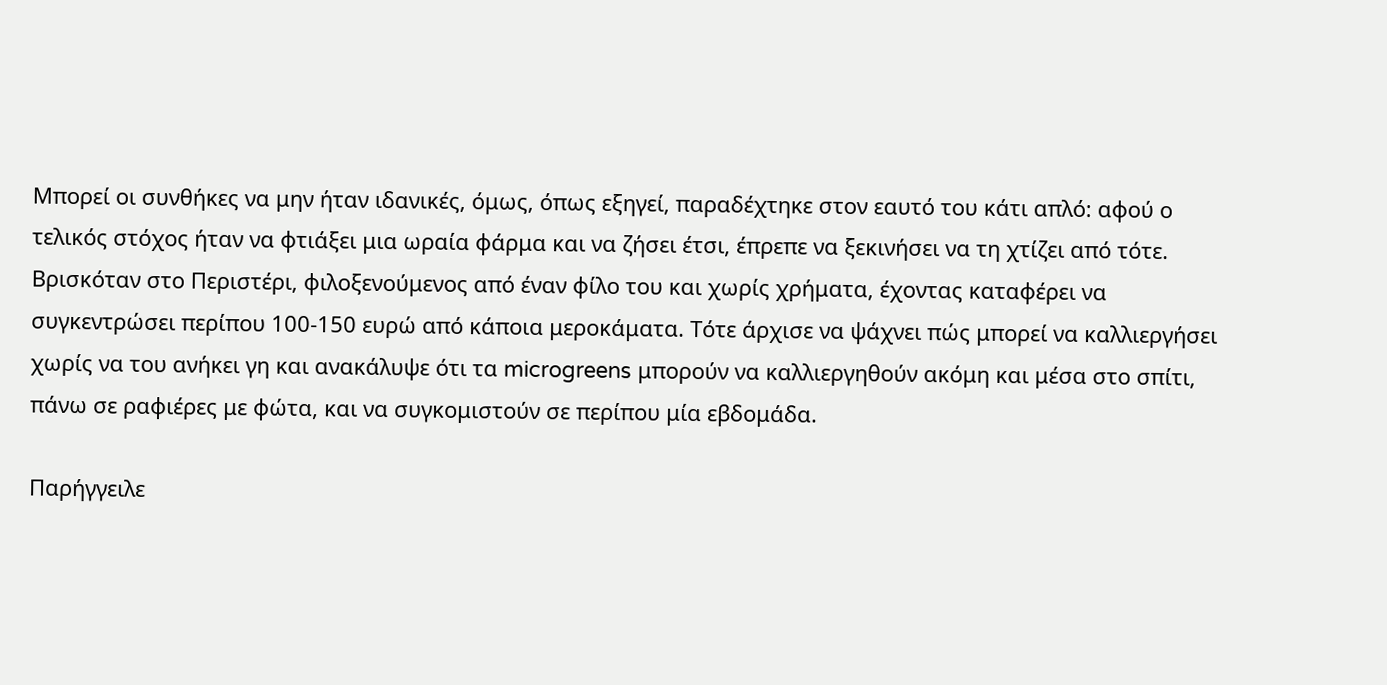Μπορεί οι συνθήκες να μην ήταν ιδανικές, όμως, όπως εξηγεί, παραδέχτηκε στον εαυτό του κάτι απλό: αφού ο τελικός στόχος ήταν να φτιάξει μια ωραία φάρμα και να ζήσει έτσι, έπρεπε να ξεκινήσει να τη χτίζει από τότε. Βρισκόταν στο Περιστέρι, φιλοξενούμενος από έναν φίλο του και χωρίς χρήματα, έχοντας καταφέρει να συγκεντρώσει περίπου 100-150 ευρώ από κάποια μεροκάματα. Τότε άρχισε να ψάχνει πώς μπορεί να καλλιεργήσει χωρίς να του ανήκει γη και ανακάλυψε ότι τα microgreens μπορούν να καλλιεργηθούν ακόμη και μέσα στο σπίτι, πάνω σε ραφιέρες με φώτα, και να συγκομιστούν σε περίπου μία εβδομάδα.

Παρήγγειλε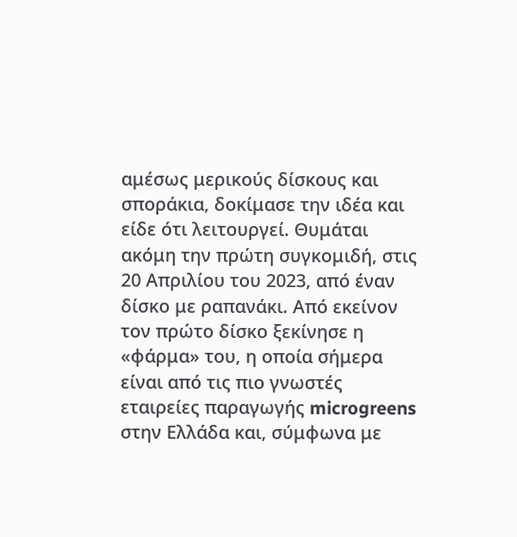αμέσως μερικούς δίσκους και σποράκια, δοκίμασε την ιδέα και είδε ότι λειτουργεί. Θυμάται ακόμη την πρώτη συγκομιδή, στις 20 Απριλίου του 2023, από έναν δίσκο με ραπανάκι. Από εκείνον τον πρώτο δίσκο ξεκίνησε η «φάρμα» του, η οποία σήμερα είναι από τις πιο γνωστές εταιρείες παραγωγής microgreens στην Ελλάδα και, σύμφωνα με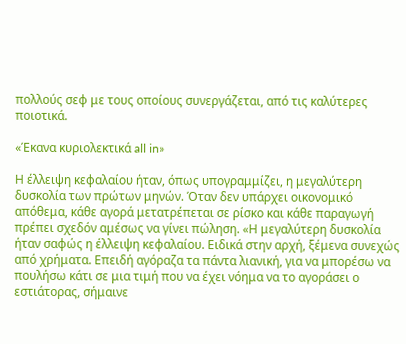πολλούς σεφ με τους οποίους συνεργάζεται, από τις καλύτερες ποιοτικά.

«Έκανα κυριολεκτικά all in»

Η έλλειψη κεφαλαίου ήταν, όπως υπογραμμίζει, η μεγαλύτερη δυσκολία των πρώτων μηνών. Όταν δεν υπάρχει οικονομικό απόθεμα, κάθε αγορά μετατρέπεται σε ρίσκο και κάθε παραγωγή πρέπει σχεδόν αμέσως να γίνει πώληση. «Η μεγαλύτερη δυσκολία ήταν σαφώς η έλλειψη κεφαλαίου. Ειδικά στην αρχή, ξέμενα συνεχώς από χρήματα. Επειδή αγόραζα τα πάντα λιανική, για να μπορέσω να πουλήσω κάτι σε μια τιμή που να έχει νόημα να το αγοράσει ο εστιάτορας, σήμαινε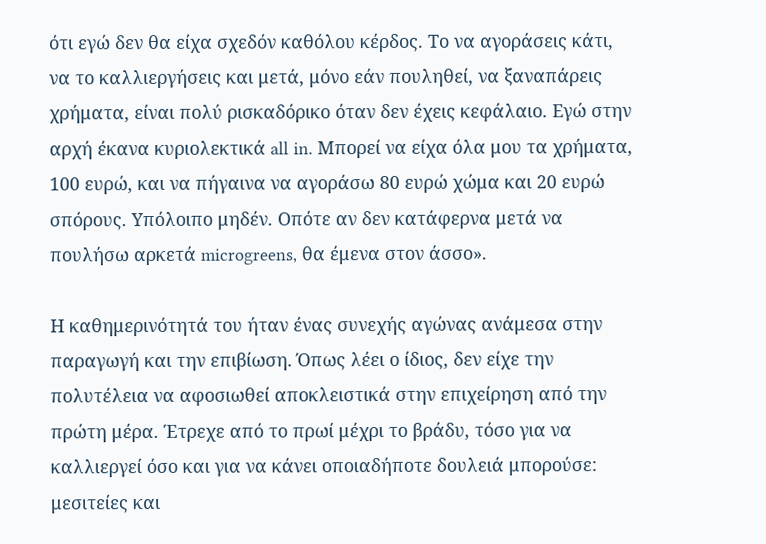ότι εγώ δεν θα είχα σχεδόν καθόλου κέρδος. Το να αγοράσεις κάτι, να το καλλιεργήσεις και μετά, μόνο εάν πουληθεί, να ξαναπάρεις χρήματα, είναι πολύ ρισκαδόρικο όταν δεν έχεις κεφάλαιο. Εγώ στην αρχή έκανα κυριολεκτικά all in. Μπορεί να είχα όλα μου τα χρήματα, 100 ευρώ, και να πήγαινα να αγοράσω 80 ευρώ χώμα και 20 ευρώ σπόρους. Υπόλοιπο μηδέν. Οπότε αν δεν κατάφερνα μετά να πουλήσω αρκετά microgreens, θα έμενα στον άσσο».

Η καθημερινότητά του ήταν ένας συνεχής αγώνας ανάμεσα στην παραγωγή και την επιβίωση. Όπως λέει ο ίδιος, δεν είχε την πολυτέλεια να αφοσιωθεί αποκλειστικά στην επιχείρηση από την πρώτη μέρα. Έτρεχε από το πρωί μέχρι το βράδυ, τόσο για να καλλιεργεί όσο και για να κάνει οποιαδήποτε δουλειά μπορούσε: μεσιτείες και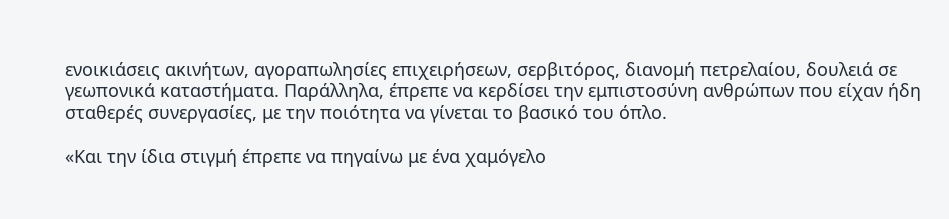ενοικιάσεις ακινήτων, αγοραπωλησίες επιχειρήσεων, σερβιτόρος, διανομή πετρελαίου, δουλειά σε γεωπονικά καταστήματα. Παράλληλα, έπρεπε να κερδίσει την εμπιστοσύνη ανθρώπων που είχαν ήδη σταθερές συνεργασίες, με την ποιότητα να γίνεται το βασικό του όπλο.

«Και την ίδια στιγμή έπρεπε να πηγαίνω με ένα χαμόγελο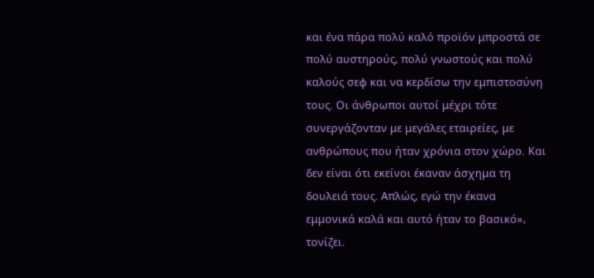και ένα πάρα πολύ καλό προϊόν μπροστά σε πολύ αυστηρούς, πολύ γνωστούς και πολύ καλούς σεφ και να κερδίσω την εμπιστοσύνη τους. Οι άνθρωποι αυτοί μέχρι τότε συνεργάζονταν με μεγάλες εταιρείες, με ανθρώπους που ήταν χρόνια στον χώρο. Και δεν είναι ότι εκείνοι έκαναν άσχημα τη δουλειά τους. Απλώς, εγώ την έκανα εμμονικά καλά και αυτό ήταν το βασικό», τονίζει.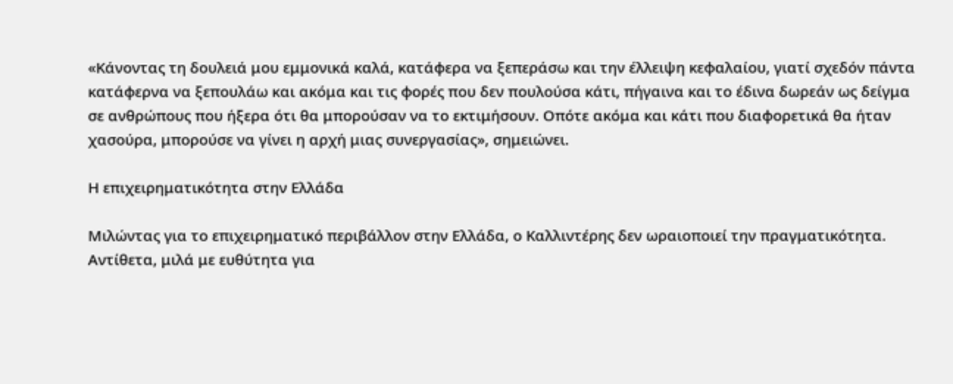«Κάνοντας τη δουλειά μου εμμονικά καλά, κατάφερα να ξεπεράσω και την έλλειψη κεφαλαίου, γιατί σχεδόν πάντα κατάφερνα να ξεπουλάω και ακόμα και τις φορές που δεν πουλούσα κάτι, πήγαινα και το έδινα δωρεάν ως δείγμα σε ανθρώπους που ήξερα ότι θα μπορούσαν να το εκτιμήσουν. Οπότε ακόμα και κάτι που διαφορετικά θα ήταν χασούρα, μπορούσε να γίνει η αρχή μιας συνεργασίας», σημειώνει.

Η επιχειρηματικότητα στην Ελλάδα

Μιλώντας για το επιχειρηματικό περιβάλλον στην Ελλάδα, ο Καλλιντέρης δεν ωραιοποιεί την πραγματικότητα. Αντίθετα, μιλά με ευθύτητα για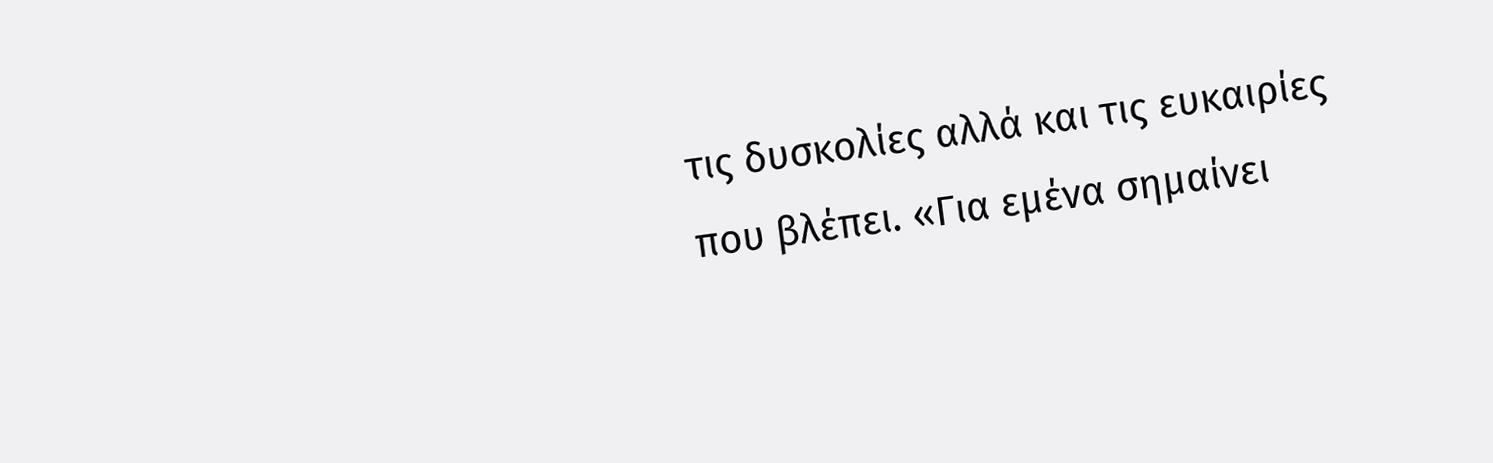τις δυσκολίες αλλά και τις ευκαιρίες που βλέπει. «Για εμένα σημαίνει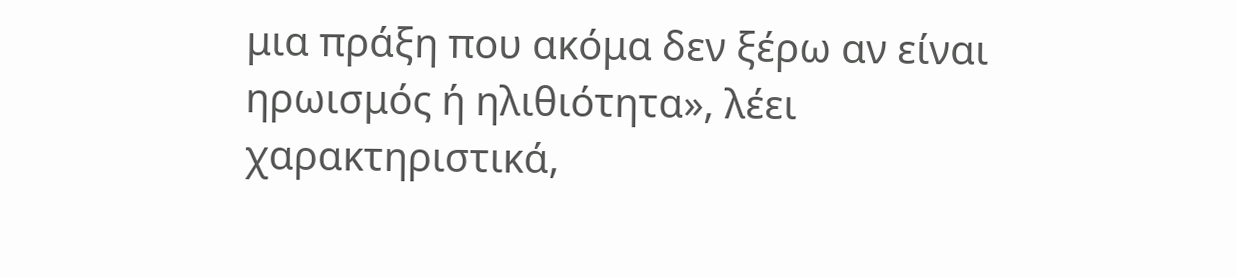μια πράξη που ακόμα δεν ξέρω αν είναι ηρωισμός ή ηλιθιότητα», λέει χαρακτηριστικά,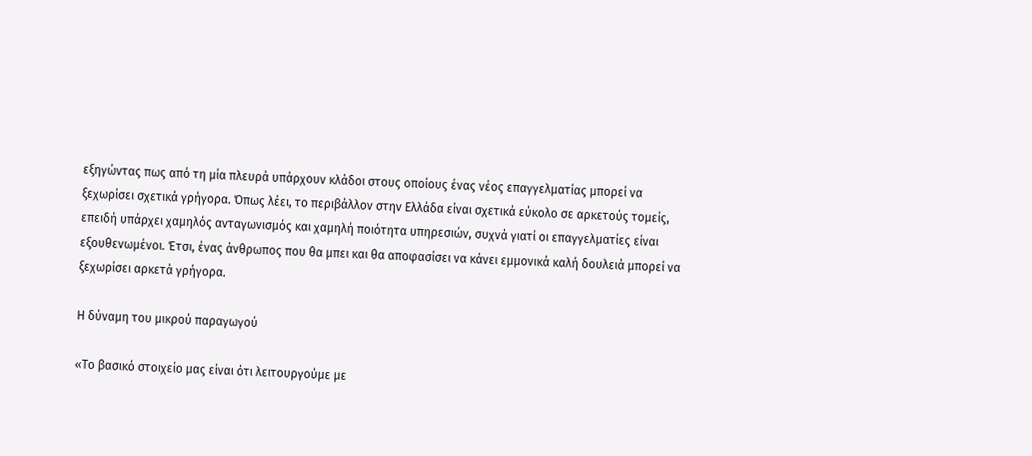εξηγώντας πως από τη μία πλευρά υπάρχουν κλάδοι στους οποίους ένας νέος επαγγελματίας μπορεί να ξεχωρίσει σχετικά γρήγορα. Όπως λέει, το περιβάλλον στην Ελλάδα είναι σχετικά εύκολο σε αρκετούς τομείς, επειδή υπάρχει χαμηλός ανταγωνισμός και χαμηλή ποιότητα υπηρεσιών, συχνά γιατί οι επαγγελματίες είναι εξουθενωμένοι. Έτσι, ένας άνθρωπος που θα μπει και θα αποφασίσει να κάνει εμμονικά καλή δουλειά μπορεί να ξεχωρίσει αρκετά γρήγορα.

Η δύναμη του μικρού παραγωγού

«Το βασικό στοιχείο μας είναι ότι λειτουργούμε με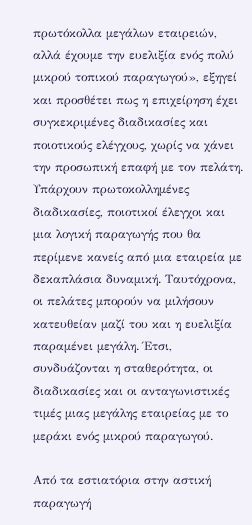πρωτόκολλα μεγάλων εταιρειών, αλλά έχουμε την ευελιξία ενός πολύ μικρού τοπικού παραγωγού», εξηγεί και προσθέτει πως η επιχείρηση έχει συγκεκριμένες διαδικασίες και ποιοτικούς ελέγχους, χωρίς να χάνει την προσωπική επαφή με τον πελάτη. Υπάρχουν πρωτοκολλημένες διαδικασίες, ποιοτικοί έλεγχοι και μια λογική παραγωγής που θα περίμενε κανείς από μια εταιρεία με δεκαπλάσια δυναμική. Ταυτόχρονα, οι πελάτες μπορούν να μιλήσουν κατευθείαν μαζί του και η ευελιξία παραμένει μεγάλη. Έτσι, συνδυάζονται η σταθερότητα, οι διαδικασίες και οι ανταγωνιστικές τιμές μιας μεγάλης εταιρείας με το μεράκι ενός μικρού παραγωγού.

Από τα εστιατόρια στην αστική παραγωγή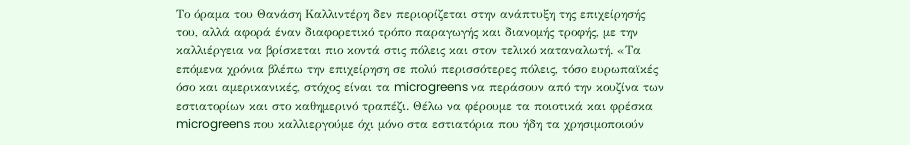Το όραμα του Θανάση Καλλιντέρη δεν περιορίζεται στην ανάπτυξη της επιχείρησής του, αλλά αφορά έναν διαφορετικό τρόπο παραγωγής και διανομής τροφής, με την καλλιέργεια να βρίσκεται πιο κοντά στις πόλεις και στον τελικό καταναλωτή. «Τα επόμενα χρόνια βλέπω την επιχείρηση σε πολύ περισσότερες πόλεις, τόσο ευρωπαϊκές όσο και αμερικανικές, στόχος είναι τα microgreens να περάσουν από την κουζίνα των εστιατορίων και στο καθημερινό τραπέζι. Θέλω να φέρουμε τα ποιοτικά και φρέσκα microgreens που καλλιεργούμε όχι μόνο στα εστιατόρια που ήδη τα χρησιμοποιούν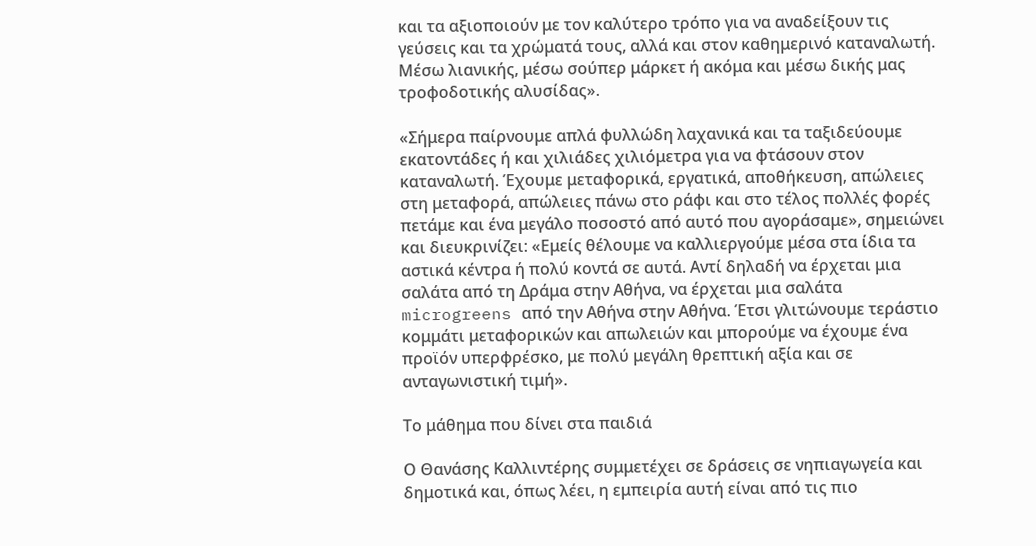και τα αξιοποιούν με τον καλύτερο τρόπο για να αναδείξουν τις γεύσεις και τα χρώματά τους, αλλά και στον καθημερινό καταναλωτή. Μέσω λιανικής, μέσω σούπερ μάρκετ ή ακόμα και μέσω δικής μας τροφοδοτικής αλυσίδας».

«Σήμερα παίρνουμε απλά φυλλώδη λαχανικά και τα ταξιδεύουμε εκατοντάδες ή και χιλιάδες χιλιόμετρα για να φτάσουν στον καταναλωτή. Έχουμε μεταφορικά, εργατικά, αποθήκευση, απώλειες στη μεταφορά, απώλειες πάνω στο ράφι και στο τέλος πολλές φορές πετάμε και ένα μεγάλο ποσοστό από αυτό που αγοράσαμε», σημειώνει και διευκρινίζει: «Εμείς θέλουμε να καλλιεργούμε μέσα στα ίδια τα αστικά κέντρα ή πολύ κοντά σε αυτά. Αντί δηλαδή να έρχεται μια σαλάτα από τη Δράμα στην Αθήνα, να έρχεται μια σαλάτα microgreens από την Αθήνα στην Αθήνα. Έτσι γλιτώνουμε τεράστιο κομμάτι μεταφορικών και απωλειών και μπορούμε να έχουμε ένα προϊόν υπερφρέσκο, με πολύ μεγάλη θρεπτική αξία και σε ανταγωνιστική τιμή».

Το μάθημα που δίνει στα παιδιά

Ο Θανάσης Καλλιντέρης συμμετέχει σε δράσεις σε νηπιαγωγεία και δημοτικά και, όπως λέει, η εμπειρία αυτή είναι από τις πιο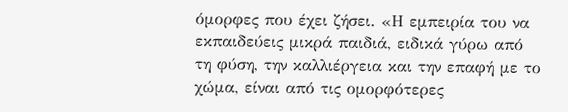όμορφες που έχει ζήσει. «Η εμπειρία του να εκπαιδεύεις μικρά παιδιά, ειδικά γύρω από τη φύση, την καλλιέργεια και την επαφή με το χώμα, είναι από τις ομορφότερες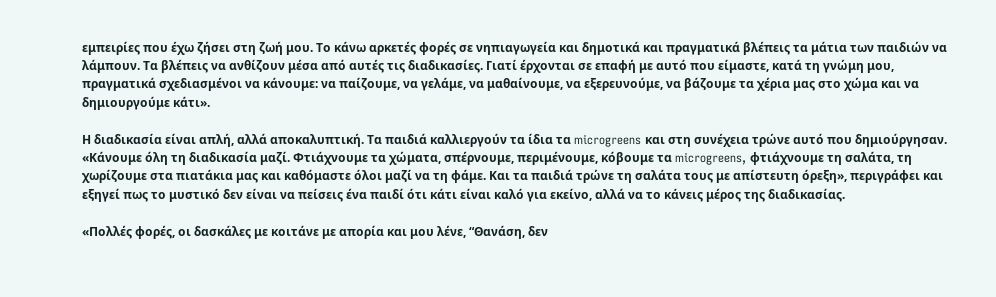εμπειρίες που έχω ζήσει στη ζωή μου. Το κάνω αρκετές φορές σε νηπιαγωγεία και δημοτικά και πραγματικά βλέπεις τα μάτια των παιδιών να λάμπουν. Τα βλέπεις να ανθίζουν μέσα από αυτές τις διαδικασίες. Γιατί έρχονται σε επαφή με αυτό που είμαστε, κατά τη γνώμη μου, πραγματικά σχεδιασμένοι να κάνουμε: να παίζουμε, να γελάμε, να μαθαίνουμε, να εξερευνούμε, να βάζουμε τα χέρια μας στο χώμα και να δημιουργούμε κάτι».

Η διαδικασία είναι απλή, αλλά αποκαλυπτική. Τα παιδιά καλλιεργούν τα ίδια τα microgreens και στη συνέχεια τρώνε αυτό που δημιούργησαν. «Κάνουμε όλη τη διαδικασία μαζί. Φτιάχνουμε τα χώματα, σπέρνουμε, περιμένουμε, κόβουμε τα microgreens, φτιάχνουμε τη σαλάτα, τη χωρίζουμε στα πιατάκια μας και καθόμαστε όλοι μαζί να τη φάμε. Και τα παιδιά τρώνε τη σαλάτα τους με απίστευτη όρεξη», περιγράφει και εξηγεί πως το μυστικό δεν είναι να πείσεις ένα παιδί ότι κάτι είναι καλό για εκείνο, αλλά να το κάνεις μέρος της διαδικασίας.

«Πολλές φορές, οι δασκάλες με κοιτάνε με απορία και μου λένε, “Θανάση, δεν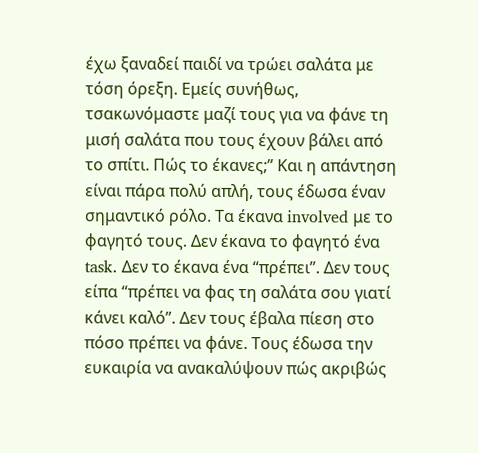έχω ξαναδεί παιδί να τρώει σαλάτα με τόση όρεξη. Εμείς συνήθως, τσακωνόμαστε μαζί τους για να φάνε τη μισή σαλάτα που τους έχουν βάλει από το σπίτι. Πώς το έκανες;” Και η απάντηση είναι πάρα πολύ απλή, τους έδωσα έναν σημαντικό ρόλο. Τα έκανα involved με το φαγητό τους. Δεν έκανα το φαγητό ένα task. Δεν το έκανα ένα “πρέπει”. Δεν τους είπα “πρέπει να φας τη σαλάτα σου γιατί κάνει καλό”. Δεν τους έβαλα πίεση στο πόσο πρέπει να φάνε. Τους έδωσα την ευκαιρία να ανακαλύψουν πώς ακριβώς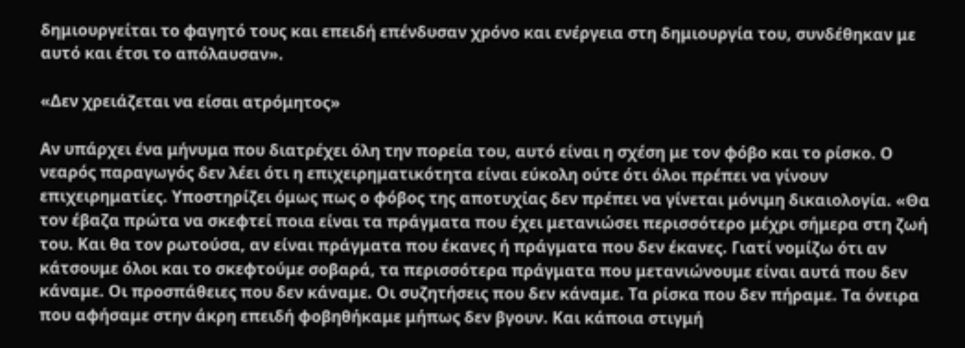δημιουργείται το φαγητό τους και επειδή επένδυσαν χρόνο και ενέργεια στη δημιουργία του, συνδέθηκαν με αυτό και έτσι το απόλαυσαν».

«Δεν χρειάζεται να είσαι ατρόμητος»

Αν υπάρχει ένα μήνυμα που διατρέχει όλη την πορεία του, αυτό είναι η σχέση με τον φόβο και το ρίσκο. Ο νεαρός παραγωγός δεν λέει ότι η επιχειρηματικότητα είναι εύκολη ούτε ότι όλοι πρέπει να γίνουν επιχειρηματίες. Υποστηρίζει όμως πως ο φόβος της αποτυχίας δεν πρέπει να γίνεται μόνιμη δικαιολογία. «Θα τον έβαζα πρώτα να σκεφτεί ποια είναι τα πράγματα που έχει μετανιώσει περισσότερο μέχρι σήμερα στη ζωή του. Και θα τον ρωτούσα, αν είναι πράγματα που έκανες ή πράγματα που δεν έκανες. Γιατί νομίζω ότι αν κάτσουμε όλοι και το σκεφτούμε σοβαρά, τα περισσότερα πράγματα που μετανιώνουμε είναι αυτά που δεν κάναμε. Οι προσπάθειες που δεν κάναμε. Οι συζητήσεις που δεν κάναμε. Τα ρίσκα που δεν πήραμε. Τα όνειρα που αφήσαμε στην άκρη επειδή φοβηθήκαμε μήπως δεν βγουν. Και κάποια στιγμή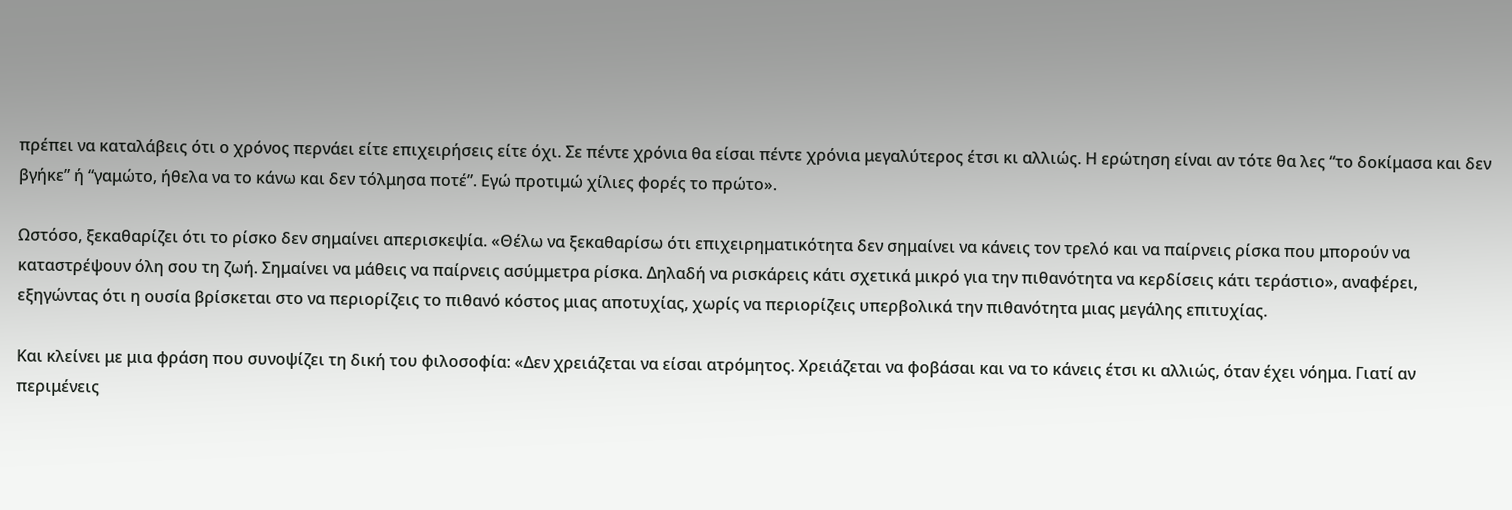πρέπει να καταλάβεις ότι ο χρόνος περνάει είτε επιχειρήσεις είτε όχι. Σε πέντε χρόνια θα είσαι πέντε χρόνια μεγαλύτερος έτσι κι αλλιώς. Η ερώτηση είναι αν τότε θα λες “το δοκίμασα και δεν βγήκε” ή “γαμώτο, ήθελα να το κάνω και δεν τόλμησα ποτέ”. Εγώ προτιμώ χίλιες φορές το πρώτο».

Ωστόσο, ξεκαθαρίζει ότι το ρίσκο δεν σημαίνει απερισκεψία. «Θέλω να ξεκαθαρίσω ότι επιχειρηματικότητα δεν σημαίνει να κάνεις τον τρελό και να παίρνεις ρίσκα που μπορούν να καταστρέψουν όλη σου τη ζωή. Σημαίνει να μάθεις να παίρνεις ασύμμετρα ρίσκα. Δηλαδή να ρισκάρεις κάτι σχετικά μικρό για την πιθανότητα να κερδίσεις κάτι τεράστιο», αναφέρει, εξηγώντας ότι η ουσία βρίσκεται στο να περιορίζεις το πιθανό κόστος μιας αποτυχίας, χωρίς να περιορίζεις υπερβολικά την πιθανότητα μιας μεγάλης επιτυχίας.

Και κλείνει με μια φράση που συνοψίζει τη δική του φιλοσοφία: «Δεν χρειάζεται να είσαι ατρόμητος. Χρειάζεται να φοβάσαι και να το κάνεις έτσι κι αλλιώς, όταν έχει νόημα. Γιατί αν περιμένεις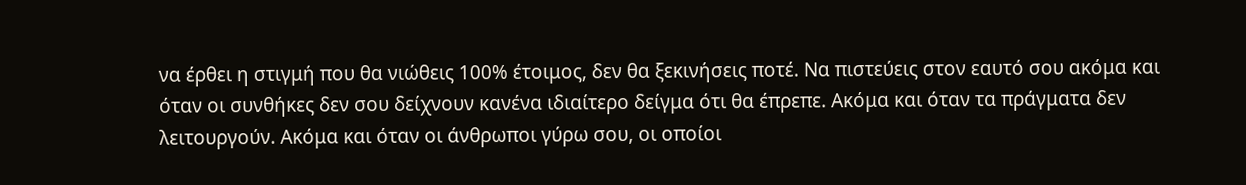να έρθει η στιγμή που θα νιώθεις 100% έτοιμος, δεν θα ξεκινήσεις ποτέ. Να πιστεύεις στον εαυτό σου ακόμα και όταν οι συνθήκες δεν σου δείχνουν κανένα ιδιαίτερο δείγμα ότι θα έπρεπε. Ακόμα και όταν τα πράγματα δεν λειτουργούν. Ακόμα και όταν οι άνθρωποι γύρω σου, οι οποίοι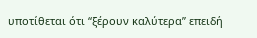υποτίθεται ότι “ξέρουν καλύτερα” επειδή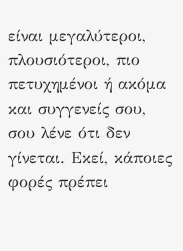είναι μεγαλύτεροι, πλουσιότεροι, πιο πετυχημένοι ή ακόμα και συγγενείς σου, σου λένε ότι δεν γίνεται. Εκεί, κάποιες φορές πρέπει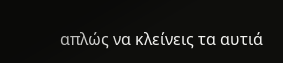απλώς να κλείνεις τα αυτιά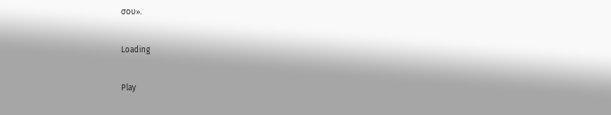σου».

Loading

Play